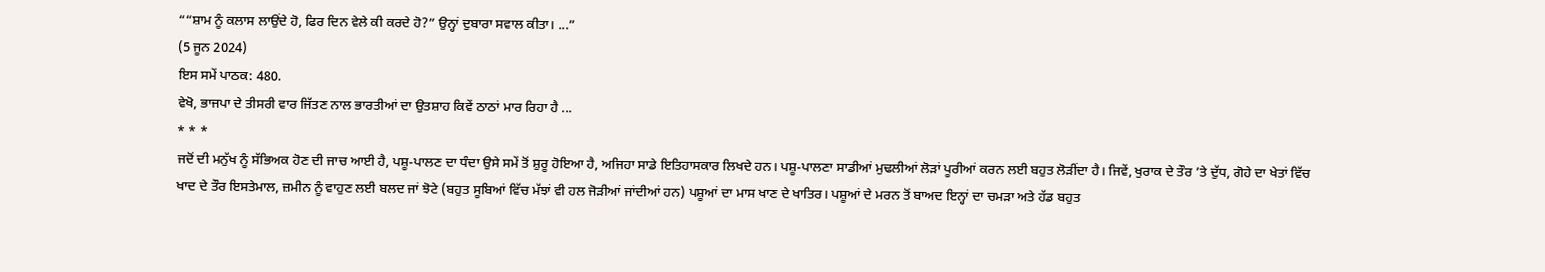““ਸ਼ਾਮ ਨੂੰ ਕਲਾਸ ਲਾਉਂਦੇ ਹੋ, ਫਿਰ ਦਿਨ ਵੇਲੇ ਕੀ ਕਰਦੇ ਹੋ?” ਉਨ੍ਹਾਂ ਦੁਬਾਰਾ ਸਵਾਲ ਕੀਤਾ। ...”
(5 ਜੂਨ 2024)
ਇਸ ਸਮੇਂ ਪਾਠਕ: 480.
ਵੇਖੋ, ਭਾਜਪਾ ਦੇ ਤੀਸਰੀ ਵਾਰ ਜਿੱਤਣ ਨਾਲ ਭਾਰਤੀਆਂ ਦਾ ਉਤਸ਼ਾਹ ਕਿਵੇਂ ਠਾਠਾਂ ਮਾਰ ਰਿਹਾ ਹੈ ...
* * *
ਜਦੋਂ ਦੀ ਮਨੁੱਖ ਨੂੰ ਸੱਭਿਅਕ ਹੋਣ ਦੀ ਜਾਚ ਆਈ ਹੈ, ਪਸ਼ੂ-ਪਾਲਣ ਦਾ ਧੰਦਾ ਉਸੇ ਸਮੇਂ ਤੋਂ ਸ਼ੁਰੂ ਹੋਇਆ ਹੈ, ਅਜਿਹਾ ਸਾਡੇ ਇਤਿਹਾਸਕਾਰ ਲਿਖਦੇ ਹਨ। ਪਸ਼ੂ-ਪਾਲਣਾ ਸਾਡੀਆਂ ਮੁਢਲੀਆਂ ਲੋੜਾਂ ਪੂਰੀਆਂ ਕਰਨ ਲਈ ਬਹੁਤ ਲੋੜੀਂਦਾ ਹੈ। ਜਿਵੇਂ, ਖੁਰਾਕ ਦੇ ਤੌਰ ’ਤੇ ਦੁੱਧ, ਗੋਹੇ ਦਾ ਖੇਤਾਂ ਵਿੱਚ ਖਾਦ ਦੇ ਤੌਰ ਇਸਤੇਮਾਲ, ਜ਼ਮੀਨ ਨੂੰ ਵਾਹੁਣ ਲਈ ਬਲਦ ਜਾਂ ਝੋਟੇ (ਬਹੁਤ ਸੂਬਿਆਂ ਵਿੱਚ ਮੱਝਾਂ ਵੀ ਹਲ ਜੋੜੀਆਂ ਜਾਂਦੀਆਂ ਹਨ) ਪਸ਼ੂਆਂ ਦਾ ਮਾਸ ਖਾਣ ਦੇ ਖਾਤਿਰ। ਪਸ਼ੂਆਂ ਦੇ ਮਰਨ ਤੋਂ ਬਾਅਦ ਇਨ੍ਹਾਂ ਦਾ ਚਮੜਾ ਅਤੇ ਹੱਡ ਬਹੁਤ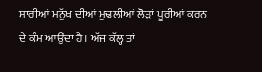ਸਾਰੀਆਂ ਮਨੁੱਖ ਦੀਆਂ ਮੁਢਲੀਆਂ ਲੋੜਾਂ ਪੂਰੀਆਂ ਕਰਨ ਦੇ ਕੰਮ ਆਉਂਦਾ ਹੈ। ਅੱਜ ਕੱਲ੍ਹ ਤਾਂ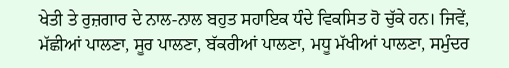ਖੇਤੀ ਤੇ ਰੁਜ਼ਗਾਰ ਦੇ ਨਾਲ-ਨਾਲ ਬਹੁਤ ਸਹਾਇਕ ਧੰਦੇ ਵਿਕਸਿਤ ਹੋ ਚੁੱਕੇ ਹਨ। ਜਿਵੇਂ, ਮੱਛੀਆਂ ਪਾਲਣਾ, ਸੂਰ ਪਾਲਣਾ, ਬੱਕਰੀਆਂ ਪਾਲਣਾ, ਮਧੂ ਮੱਖੀਆਂ ਪਾਲਣਾ, ਸਮੁੰਦਰ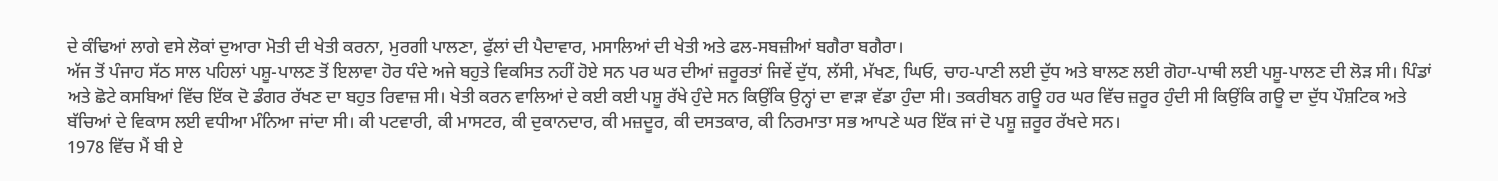ਦੇ ਕੰਢਿਆਂ ਲਾਗੇ ਵਸੇ ਲੋਕਾਂ ਦੁਆਰਾ ਮੋਤੀ ਦੀ ਖੇਤੀ ਕਰਨਾ, ਮੁਰਗੀ ਪਾਲਣਾ, ਫੁੱਲਾਂ ਦੀ ਪੈਦਾਵਾਰ, ਮਸਾਲਿਆਂ ਦੀ ਖੇਤੀ ਅਤੇ ਫਲ-ਸਬਜ਼ੀਆਂ ਬਗੈਰਾ ਬਗੈਰਾ।
ਅੱਜ ਤੋਂ ਪੰਜਾਹ ਸੱਠ ਸਾਲ ਪਹਿਲਾਂ ਪਸ਼ੂ-ਪਾਲਣ ਤੋਂ ਇਲਾਵਾ ਹੋਰ ਧੰਦੇ ਅਜੇ ਬਹੁਤੇ ਵਿਕਸਿਤ ਨਹੀਂ ਹੋਏ ਸਨ ਪਰ ਘਰ ਦੀਆਂ ਜ਼ਰੂਰਤਾਂ ਜਿਵੇਂ ਦੁੱਧ, ਲੱਸੀ, ਮੱਖਣ, ਘਿਓ, ਚਾਹ-ਪਾਣੀ ਲਈ ਦੁੱਧ ਅਤੇ ਬਾਲਣ ਲਈ ਗੋਹਾ-ਪਾਥੀ ਲਈ ਪਸ਼ੂ-ਪਾਲਣ ਦੀ ਲੋੜ ਸੀ। ਪਿੰਡਾਂ ਅਤੇ ਛੋਟੇ ਕਸਬਿਆਂ ਵਿੱਚ ਇੱਕ ਦੋ ਡੰਗਰ ਰੱਖਣ ਦਾ ਬਹੁਤ ਰਿਵਾਜ਼ ਸੀ। ਖੇਤੀ ਕਰਨ ਵਾਲਿਆਂ ਦੇ ਕਈ ਕਈ ਪਸ਼ੂ ਰੱਖੇ ਹੁੰਦੇ ਸਨ ਕਿਉਂਕਿ ਉਨ੍ਹਾਂ ਦਾ ਵਾੜਾ ਵੱਡਾ ਹੁੰਦਾ ਸੀ। ਤਕਰੀਬਨ ਗਊ ਹਰ ਘਰ ਵਿੱਚ ਜ਼ਰੂਰ ਹੁੰਦੀ ਸੀ ਕਿਉਂਕਿ ਗਊ ਦਾ ਦੁੱਧ ਪੌਸ਼ਟਿਕ ਅਤੇ ਬੱਚਿਆਂ ਦੇ ਵਿਕਾਸ ਲਈ ਵਧੀਆ ਮੰਨਿਆ ਜਾਂਦਾ ਸੀ। ਕੀ ਪਟਵਾਰੀ, ਕੀ ਮਾਸਟਰ, ਕੀ ਦੁਕਾਨਦਾਰ, ਕੀ ਮਜ਼ਦੂਰ, ਕੀ ਦਸਤਕਾਰ, ਕੀ ਨਿਰਮਾਤਾ ਸਭ ਆਪਣੇ ਘਰ ਇੱਕ ਜਾਂ ਦੋ ਪਸ਼ੂ ਜ਼ਰੂਰ ਰੱਖਦੇ ਸਨ।
1978 ਵਿੱਚ ਮੈਂ ਬੀ ਏ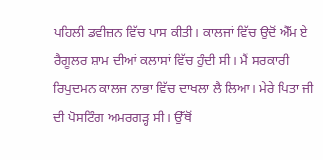ਪਹਿਲੀ ਡਵੀਜ਼ਨ ਵਿੱਚ ਪਾਸ ਕੀਤੀ। ਕਾਲਜਾਂ ਵਿੱਚ ਉਦੋਂ ਐੱਮ ਏ ਰੈਗੂਲਰ ਸ਼ਾਮ ਦੀਆਂ ਕਲਾਸਾਂ ਵਿੱਚ ਹੁੰਦੀ ਸੀ। ਮੈਂ ਸਰਕਾਰੀ ਰਿਪੁਦਮਨ ਕਾਲਜ ਨਾਭਾ ਵਿੱਚ ਦਾਖਲਾ ਲੈ ਲਿਆ। ਮੇਰੇ ਪਿਤਾ ਜੀ ਦੀ ਪੋਸਟਿੰਗ ਅਮਰਗੜ੍ਹ ਸੀ। ਉੱਥੋਂ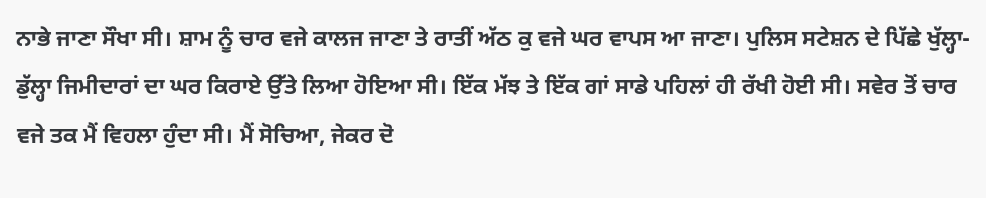ਨਾਭੇ ਜਾਣਾ ਸੌਖਾ ਸੀ। ਸ਼ਾਮ ਨੂੰ ਚਾਰ ਵਜੇ ਕਾਲਜ ਜਾਣਾ ਤੇ ਰਾਤੀਂ ਅੱਠ ਕੁ ਵਜੇ ਘਰ ਵਾਪਸ ਆ ਜਾਣਾ। ਪੁਲਿਸ ਸਟੇਸ਼ਨ ਦੇ ਪਿੱਛੇ ਖੁੱਲ੍ਹਾ-ਡੁੱਲ੍ਹਾ ਜਿਮੀਦਾਰਾਂ ਦਾ ਘਰ ਕਿਰਾਏ ਉੱਤੇ ਲਿਆ ਹੋਇਆ ਸੀ। ਇੱਕ ਮੱਝ ਤੇ ਇੱਕ ਗਾਂ ਸਾਡੇ ਪਹਿਲਾਂ ਹੀ ਰੱਖੀ ਹੋਈ ਸੀ। ਸਵੇਰ ਤੋਂ ਚਾਰ ਵਜੇ ਤਕ ਮੈਂ ਵਿਹਲਾ ਹੁੰਦਾ ਸੀ। ਮੈਂ ਸੋਚਿਆ, ਜੇਕਰ ਦੋ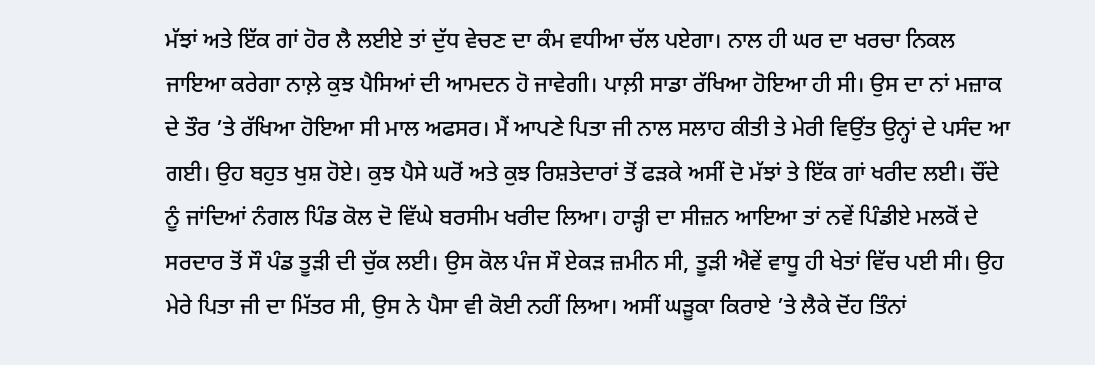ਮੱਝਾਂ ਅਤੇ ਇੱਕ ਗਾਂ ਹੋਰ ਲੈ ਲਈਏ ਤਾਂ ਦੁੱਧ ਵੇਚਣ ਦਾ ਕੰਮ ਵਧੀਆ ਚੱਲ ਪਏਗਾ। ਨਾਲ ਹੀ ਘਰ ਦਾ ਖਰਚਾ ਨਿਕਲ ਜਾਇਆ ਕਰੇਗਾ ਨਾਲ਼ੇ ਕੁਝ ਪੈਸਿਆਂ ਦੀ ਆਮਦਨ ਹੋ ਜਾਵੇਗੀ। ਪਾਲ਼ੀ ਸਾਡਾ ਰੱਖਿਆ ਹੋਇਆ ਹੀ ਸੀ। ਉਸ ਦਾ ਨਾਂ ਮਜ਼ਾਕ ਦੇ ਤੌਰ ’ਤੇ ਰੱਖਿਆ ਹੋਇਆ ਸੀ ਮਾਲ ਅਫਸਰ। ਮੈਂ ਆਪਣੇ ਪਿਤਾ ਜੀ ਨਾਲ ਸਲਾਹ ਕੀਤੀ ਤੇ ਮੇਰੀ ਵਿਉਂਤ ਉਨ੍ਹਾਂ ਦੇ ਪਸੰਦ ਆ ਗਈ। ਉਹ ਬਹੁਤ ਖੁਸ਼ ਹੋਏ। ਕੁਝ ਪੈਸੇ ਘਰੋਂ ਅਤੇ ਕੁਝ ਰਿਸ਼ਤੇਦਾਰਾਂ ਤੋਂ ਫੜਕੇ ਅਸੀਂ ਦੋ ਮੱਝਾਂ ਤੇ ਇੱਕ ਗਾਂ ਖਰੀਦ ਲਈ। ਚੌਂਦੇ ਨੂੰ ਜਾਂਦਿਆਂ ਨੰਗਲ ਪਿੰਡ ਕੋਲ ਦੋ ਵਿੱਘੇ ਬਰਸੀਮ ਖਰੀਦ ਲਿਆ। ਹਾੜ੍ਹੀ ਦਾ ਸੀਜ਼ਨ ਆਇਆ ਤਾਂ ਨਵੇਂ ਪਿੰਡੀਏ ਮਲਕੋਂ ਦੇ ਸਰਦਾਰ ਤੋਂ ਸੌ ਪੰਡ ਤੂੜੀ ਦੀ ਚੁੱਕ ਲਈ। ਉਸ ਕੋਲ ਪੰਜ ਸੌ ਏਕੜ ਜ਼ਮੀਨ ਸੀ, ਤੂੜੀ ਐਵੇਂ ਵਾਧੂ ਹੀ ਖੇਤਾਂ ਵਿੱਚ ਪਈ ਸੀ। ਉਹ ਮੇਰੇ ਪਿਤਾ ਜੀ ਦਾ ਮਿੱਤਰ ਸੀ, ਉਸ ਨੇ ਪੈਸਾ ਵੀ ਕੋਈ ਨਹੀਂ ਲਿਆ। ਅਸੀਂ ਘੜੂਕਾ ਕਿਰਾਏ ’ਤੇ ਲੈਕੇ ਦੋਂਹ ਤਿੰਨਾਂ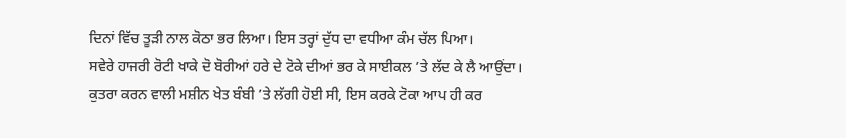ਦਿਨਾਂ ਵਿੱਚ ਤੂੜੀ ਨਾਲ ਕੋਠਾ ਭਰ ਲਿਆ। ਇਸ ਤਰ੍ਹਾਂ ਦੁੱਧ ਦਾ ਵਧੀਆ ਕੰਮ ਚੱਲ ਪਿਆ।
ਸਵੇਰੇ ਹਾਜਰੀ ਰੋਟੀ ਖਾਕੇ ਦੋ ਬੋਰੀਆਂ ਹਰੇ ਦੇ ਟੋਕੇ ਦੀਆਂ ਭਰ ਕੇ ਸਾਈਕਲ ’ਤੇ ਲੱਦ ਕੇ ਲੈ ਆਉਂਦਾ। ਕੁਤਰਾ ਕਰਨ ਵਾਲੀ ਮਸ਼ੀਨ ਖੇਤ ਬੰਬੀ ’ਤੇ ਲੱਗੀ ਹੋਈ ਸੀ, ਇਸ ਕਰਕੇ ਟੋਕਾ ਆਪ ਹੀ ਕਰ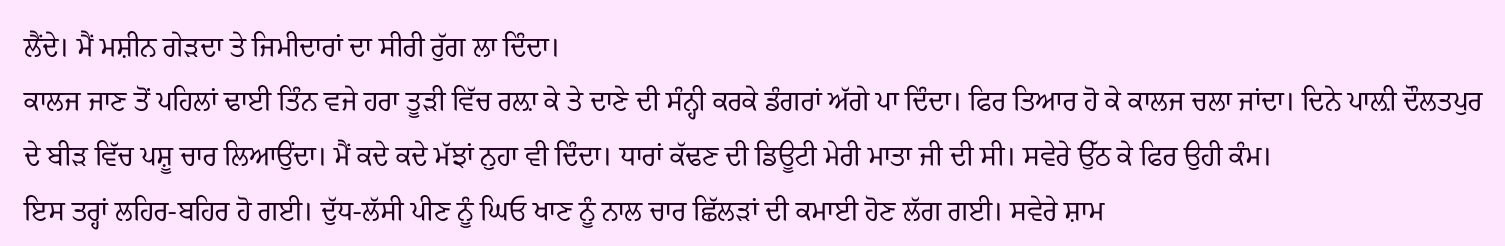ਲੈਂਦੇ। ਮੈਂ ਮਸ਼ੀਨ ਗੇੜਦਾ ਤੇ ਜਿਮੀਦਾਰਾਂ ਦਾ ਸੀਰੀ ਰੁੱਗ ਲਾ ਦਿੰਦਾ।
ਕਾਲਜ ਜਾਣ ਤੋਂ ਪਹਿਲਾਂ ਢਾਈ ਤਿੰਨ ਵਜੇ ਹਰਾ ਤੂੜੀ ਵਿੱਚ ਰਲ਼ਾ ਕੇ ਤੇ ਦਾਣੇ ਦੀ ਸੰਨ੍ਹੀ ਕਰਕੇ ਡੰਗਰਾਂ ਅੱਗੇ ਪਾ ਦਿੰਦਾ। ਫਿਰ ਤਿਆਰ ਹੋ ਕੇ ਕਾਲਜ ਚਲਾ ਜਾਂਦਾ। ਦਿਨੇ ਪਾਲ਼ੀ ਦੌਲਤਪੁਰ ਦੇ ਬੀੜ ਵਿੱਚ ਪਸ਼ੂ ਚਾਰ ਲਿਆਉਂਦਾ। ਮੈਂ ਕਦੇ ਕਦੇ ਮੱਝਾਂ ਨੁਹਾ ਵੀ ਦਿੰਦਾ। ਧਾਰਾਂ ਕੱਢਣ ਦੀ ਡਿਊਟੀ ਮੇਰੀ ਮਾਤਾ ਜੀ ਦੀ ਸੀ। ਸਵੇਰੇ ਉੱਠ ਕੇ ਫਿਰ ਉਹੀ ਕੰਮ।
ਇਸ ਤਰ੍ਹਾਂ ਲਹਿਰ-ਬਹਿਰ ਹੋ ਗਈ। ਦੁੱਧ-ਲੱਸੀ ਪੀਣ ਨੂੰ ਘਿਓ ਖਾਣ ਨੂੰ ਨਾਲ ਚਾਰ ਛਿੱਲੜਾਂ ਦੀ ਕਮਾਈ ਹੋਣ ਲੱਗ ਗਈ। ਸਵੇਰੇ ਸ਼ਾਮ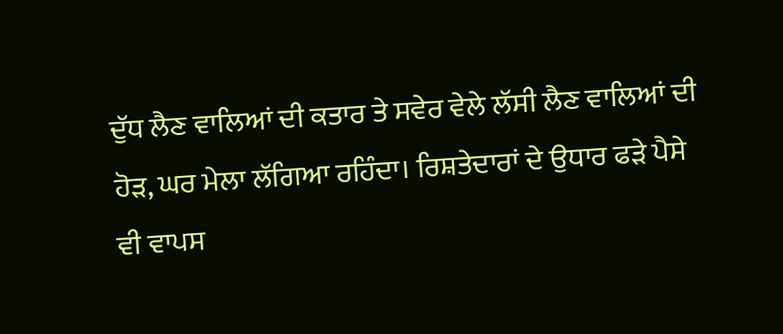ਦੁੱਧ ਲੈਣ ਵਾਲਿਆਂ ਦੀ ਕਤਾਰ ਤੇ ਸਵੇਰ ਵੇਲੇ ਲੱਸੀ ਲੈਣ ਵਾਲਿਆਂ ਦੀ ਹੋੜ, ਘਰ ਮੇਲਾ ਲੱਗਿਆ ਰਹਿੰਦਾ। ਰਿਸ਼ਤੇਦਾਰਾਂ ਦੇ ਉਧਾਰ ਫੜੇ ਪੈਸੇ ਵੀ ਵਾਪਸ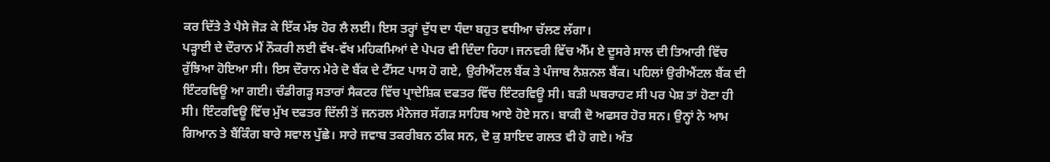ਕਰ ਦਿੱਤੇ ਤੇ ਪੈਸੇ ਜੋੜ ਕੇ ਇੱਕ ਮੱਝ ਹੋਰ ਲੈ ਲਈ। ਇਸ ਤਰ੍ਹਾਂ ਦੁੱਧ ਦਾ ਧੰਦਾ ਬਹੁਤ ਵਧੀਆ ਚੱਲਣ ਲੱਗਾ।
ਪੜ੍ਹਾਈ ਦੇ ਦੌਰਾਨ ਮੈਂ ਨੌਕਰੀ ਲਈ ਵੱਖ-ਵੱਖ ਮਹਿਕਮਿਆਂ ਦੇ ਪੇਪਰ ਵੀ ਦਿੰਦਾ ਰਿਹਾ। ਜਨਵਰੀ ਵਿੱਚ ਐੱਮ ਏ ਦੂਸਰੇ ਸਾਲ ਦੀ ਤਿਆਰੀ ਵਿੱਚ ਰੁੱਝਿਆ ਹੋਇਆ ਸੀ। ਇਸ ਦੌਰਾਨ ਮੇਰੇ ਦੋ ਬੈਂਕ ਦੇ ਟੈੱਸਟ ਪਾਸ ਹੋ ਗਏ, ਉਰੀਐਂਟਲ ਬੈਂਕ ਤੇ ਪੰਜਾਬ ਨੈਸ਼ਨਲ ਬੈਂਕ। ਪਹਿਲਾਂ ਉਰੀਐਂਟਲ ਬੈਂਕ ਦੀ ਇੰਟਰਵਿਊ ਆ ਗਈ। ਚੰਡੀਗੜ੍ਹ ਸਤਾਰਾਂ ਸੈਕਟਰ ਵਿੱਚ ਪ੍ਰਾਦੇਸ਼ਿਕ ਦਫਤਰ ਵਿੱਚ ਇੰਟਰਵਿਊ ਸੀ। ਬੜੀ ਘਬਰਾਹਟ ਸੀ ਪਰ ਪੇਸ਼ ਤਾਂ ਹੋਣਾ ਹੀ ਸੀ। ਇੰਟਰਵਿਊ ਵਿੱਚ ਮੁੱਖ ਦਫਤਰ ਦਿੱਲੀ ਤੋਂ ਜਨਰਲ ਮੈਨੇਜਰ ਸੱਗੜ ਸਾਹਿਬ ਆਏ ਹੋਏ ਸਨ। ਬਾਕੀ ਦੋ ਅਫਸਰ ਹੋਰ ਸਨ। ਉਨ੍ਹਾਂ ਨੇ ਆਮ ਗਿਆਨ ਤੇ ਬੈਂਕਿੰਗ ਬਾਰੇ ਸਵਾਲ ਪੁੱਛੇ। ਸਾਰੇ ਜਵਾਬ ਤਕਰੀਬਨ ਠੀਕ ਸਨ, ਦੋ ਕੁ ਸ਼ਾਇਦ ਗਲਤ ਵੀ ਹੋ ਗਏ। ਅੰਤ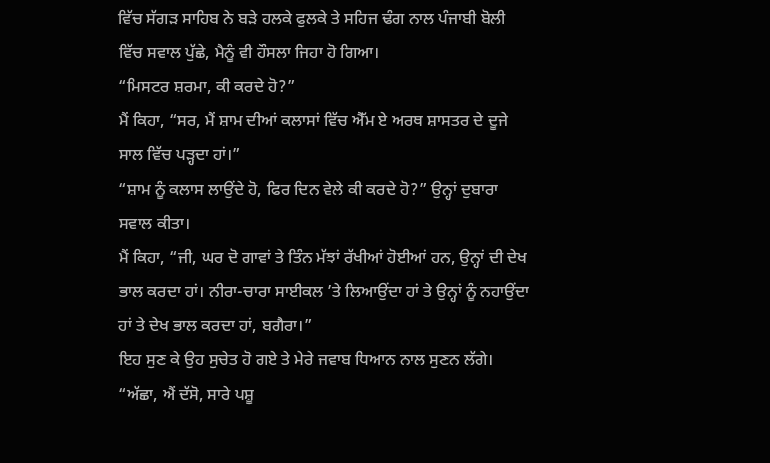ਵਿੱਚ ਸੱਗੜ ਸਾਹਿਬ ਨੇ ਬੜੇ ਹਲਕੇ ਫੁਲਕੇ ਤੇ ਸਹਿਜ ਢੰਗ ਨਾਲ ਪੰਜਾਬੀ ਬੋਲੀ ਵਿੱਚ ਸਵਾਲ ਪੁੱਛੇ, ਮੈਨੂੰ ਵੀ ਹੌਸਲਾ ਜਿਹਾ ਹੋ ਗਿਆ।
“ਮਿਸਟਰ ਸ਼ਰਮਾ, ਕੀ ਕਰਦੇ ਹੋ?”
ਮੈਂ ਕਿਹਾ, “ਸਰ, ਮੈਂ ਸ਼ਾਮ ਦੀਆਂ ਕਲਾਸਾਂ ਵਿੱਚ ਐੱਮ ਏ ਅਰਥ ਸ਼ਾਸਤਰ ਦੇ ਦੂਜੇ ਸਾਲ ਵਿੱਚ ਪੜ੍ਹਦਾ ਹਾਂ।”
“ਸ਼ਾਮ ਨੂੰ ਕਲਾਸ ਲਾਉਂਦੇ ਹੋ, ਫਿਰ ਦਿਨ ਵੇਲੇ ਕੀ ਕਰਦੇ ਹੋ?” ਉਨ੍ਹਾਂ ਦੁਬਾਰਾ ਸਵਾਲ ਕੀਤਾ।
ਮੈਂ ਕਿਹਾ, “ਜੀ, ਘਰ ਦੋ ਗਾਵਾਂ ਤੇ ਤਿੰਨ ਮੱਝਾਂ ਰੱਖੀਆਂ ਹੋਈਆਂ ਹਨ, ਉਨ੍ਹਾਂ ਦੀ ਦੇਖ ਭਾਲ ਕਰਦਾ ਹਾਂ। ਨੀਰਾ-ਚਾਰਾ ਸਾਈਕਲ ’ਤੇ ਲਿਆਉਂਦਾ ਹਾਂ ਤੇ ਉਨ੍ਹਾਂ ਨੂੰ ਨਹਾਉਂਦਾ ਹਾਂ ਤੇ ਦੇਖ ਭਾਲ ਕਰਦਾ ਹਾਂ, ਬਗੈਰਾ।”
ਇਹ ਸੁਣ ਕੇ ਉਹ ਸੁਚੇਤ ਹੋ ਗਏ ਤੇ ਮੇਰੇ ਜਵਾਬ ਧਿਆਨ ਨਾਲ ਸੁਣਨ ਲੱਗੇ।
“ਅੱਛਾ, ਐਂ ਦੱਸੋ, ਸਾਰੇ ਪਸ਼ੂ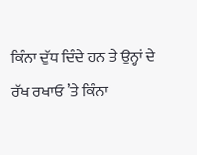ਕਿੰਨਾ ਦੁੱਧ ਦਿੰਦੇ ਹਨ ਤੇ ਉਨ੍ਹਾਂ ਦੇ ਰੱਖ ਰਖਾਓ ’ਤੇ ਕਿੰਨਾ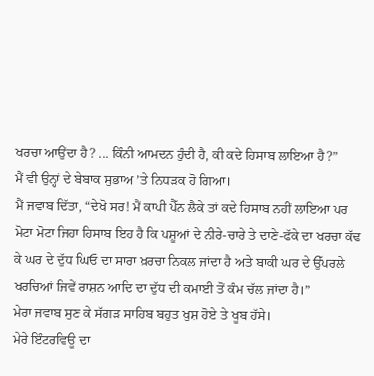ਖਰਚਾ ਆਉਂਦਾ ਹੈ? ... ਕਿੰਨੀ ਆਮਦਨ ਹੁੰਦੀ ਹੈ, ਕੀ ਕਦੇ ਹਿਸਾਬ ਲਾਇਆ ਹੈ?”
ਮੈਂ ਵੀ ਉਨ੍ਹਾਂ ਦੇ ਬੇਬਾਕ ਸੁਭਾਅ ’ਤੇ ਨਿਧੜਕ ਹੋ ਗਿਆ।
ਮੈਂ ਜਵਾਬ ਦਿੱਤਾ, “ਦੇਖੋ ਸਰ! ਮੈਂ ਕਾਪੀ ਪੈੱਨ ਲੈਕੇ ਤਾਂ ਕਦੇ ਹਿਸਾਬ ਨਹੀਂ ਲਾਇਆ ਪਰ ਮੋਟਾ ਮੋਟਾ ਜਿਹਾ ਹਿਸਾਬ ਇਹ ਹੈ ਕਿ ਪਸ਼ੂਆਂ ਦੇ ਨੀਰੇ-ਚਾਰੇ ਤੇ ਦਾਣੇ-ਫੱਕੇ ਦਾ ਖਰਚਾ ਕੱਢ ਕੇ ਘਰ ਦੇ ਦੁੱਧ ਘਿਓ ਦਾ ਸਾਰਾ ਖ਼ਰਚਾ ਨਿਕਲ ਜਾਂਦਾ ਹੈ ਅਤੇ ਬਾਕੀ ਘਰ ਦੇ ਉੱਪਰਲੇ ਖਰਚਿਆਂ ਜਿਵੇਂ ਰਾਸ਼ਨ ਆਦਿ ਦਾ ਦੁੱਧ ਦੀ ਕਮਾਈ ਤੋਂ ਕੰਮ ਚੱਲ ਜਾਂਦਾ ਹੈ।”
ਮੇਰਾ ਜਵਾਬ ਸੁਣ ਕੇ ਸੱਗੜ ਸਾਹਿਬ ਬਹੁਤ ਖੁਸ਼ ਹੋਏ ਤੇ ਖੂਬ ਹੱਸੇ।
ਮੇਰੇ ਇੰਟਰਵਿਊ ਦਾ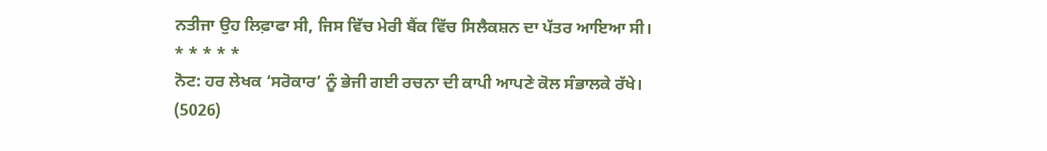ਨਤੀਜਾ ਉਹ ਲਿਫ਼ਾਫਾ ਸੀ, ਜਿਸ ਵਿੱਚ ਮੇਰੀ ਬੈਂਕ ਵਿੱਚ ਸਿਲੈਕਸ਼ਨ ਦਾ ਪੱਤਰ ਆਇਆ ਸੀ।
* * * * *
ਨੋਟ: ਹਰ ਲੇਖਕ ‘ਸਰੋਕਾਰ’ ਨੂੰ ਭੇਜੀ ਗਈ ਰਚਨਾ ਦੀ ਕਾਪੀ ਆਪਣੇ ਕੋਲ ਸੰਭਾਲਕੇ ਰੱਖੇ।
(5026)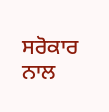ਸਰੋਕਾਰ ਨਾਲ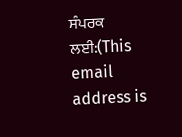ਸੰਪਰਕ ਲਈ:(This email address is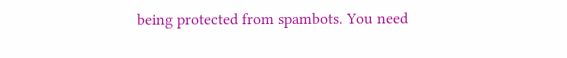being protected from spambots. You need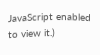JavaScript enabled to view it.)